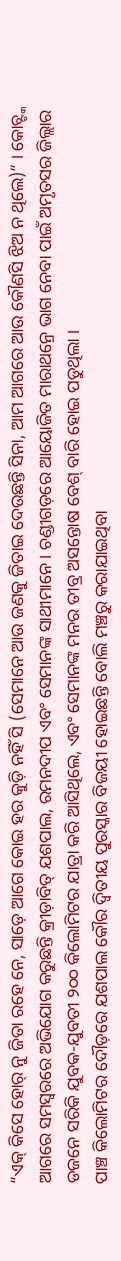“ଏକ୍ କିସେ ହୋର୍ ନୁ ଜିତା ରହେ ନେ, ସାଡ଼େ ଆଗେ କୋଇ ହର କୁଡ଼ି ନହିଁ ସି (ସେମାନେ ଆଉ ଜଣକୁ ଜିତାଇ ଦେଉଛନ୍ତି ସିନା, ଆମ ଆଗରେ ଆଉ କୌଣସି ଝିଅ ନ ଥିଲେ)” । କୋଚ୍ଙ୍କ ଆଗରେ ସମସ୍ୱରରେ ଅଭିଯୋଗ କରୁଛନ୍ତି କ୍ରୀଡ଼ାବିତ୍ ଯଶପାଲ, ରମନଦୀପ ଏବଂ ସେମାନଙ୍କ ସାଥୀମାନେ । ଚଣ୍ଡୀଗଡ଼ରେ ଆୟୋଜିତ ମାରାଥନ୍ରେ ଭାଗ ନେବା ପାଇଁ ଅମୃତସର ଜିଲ୍ଲାର ଡଜନେ ସରିକି ଯୁବକ-ଯୁବତୀ ୨୦୦ କିଲୋମିଟର ଯାତ୍ରା କରି ଆସିଥିଲେ, ଏବଂ ସେମାନଙ୍କ ମନର ତୀବ୍ର ଅସନ୍ତୋଷ ବେଶ୍ ବାରି ହୋଇ ପଡୁଥିଲା ।
ପାଞ୍ଚ କିଲୋମିଟର ଦୌଡ଼ରେ ଯଶପାଲ କୌର ଦ୍ୱିତୀୟ ପୁରସ୍କାର ବିଜୟୀ ହୋଇଛନ୍ତି ବୋଲି ମଞ୍ଚରୁ କରାଯାଇଥିବା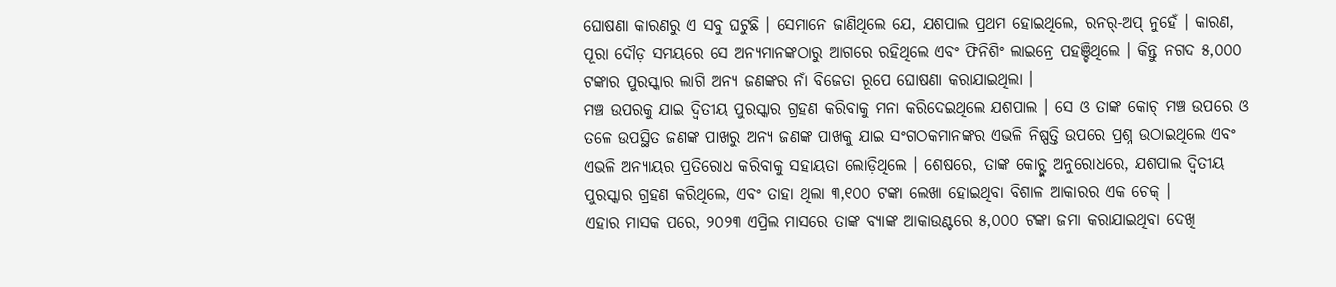ଘୋଷଣା କାରଣରୁ ଏ ସବୁ ଘଟୁଛି । ସେମାନେ ଜାଣିଥିଲେ ଯେ, ଯଶପାଲ ପ୍ରଥମ ହୋଇଥିଲେ, ରନର୍-ଅପ୍ ନୁହେଁ । କାରଣ, ପୂରା ଦୌଡ଼ ସମୟରେ ସେ ଅନ୍ୟମାନଙ୍କଠାରୁ ଆଗରେ ରହିଥିଲେ ଏବଂ ଫିନିଶିଂ ଲାଇନ୍ରେ ପହଞ୍ଚିଥିଲେ । କିନ୍ତୁ ନଗଦ ୫,୦୦୦ ଟଙ୍କାର ପୁରସ୍କାର ଲାଗି ଅନ୍ୟ ଜଣଙ୍କର ନାଁ ବିଜେତା ରୂପେ ଘୋଷଣା କରାଯାଇଥିଲା ।
ମଞ୍ଚ ଉପରକୁ ଯାଇ ଦ୍ୱିତୀୟ ପୁରସ୍କାର ଗ୍ରହଣ କରିବାକୁ ମନା କରିଦେଇଥିଲେ ଯଶପାଲ । ସେ ଓ ତାଙ୍କ କୋଚ୍ ମଞ୍ଚ ଉପରେ ଓ ତଳେ ଉପସ୍ଥିତ ଜଣଙ୍କ ପାଖରୁ ଅନ୍ୟ ଜଣଙ୍କ ପାଖକୁ ଯାଇ ସଂଗଠକମାନଙ୍କର ଏଭଳି ନିଷ୍ପତ୍ତି ଉପରେ ପ୍ରଶ୍ନ ଉଠାଇଥିଲେ ଏବଂ ଏଭଳି ଅନ୍ୟାୟର ପ୍ରତିରୋଧ କରିବାକୁ ସହାୟତା ଲୋଡ଼ିଥିଲେ । ଶେଷରେ, ତାଙ୍କ କୋଚ୍ଙ୍କ ଅନୁରୋଧରେ, ଯଶପାଲ ଦ୍ୱିତୀୟ ପୁରସ୍କାର ଗ୍ରହଣ କରିଥିଲେ, ଏବଂ ତାହା ଥିଲା ୩,୧୦୦ ଟଙ୍କା ଲେଖା ହୋଇଥିବା ବିଶାଳ ଆକାରର ଏକ ଚେକ୍ ।
ଏହାର ମାସକ ପରେ, ୨୦୨୩ ଏପ୍ରିଲ ମାସରେ ତାଙ୍କ ବ୍ୟାଙ୍କ ଆକାଉଣ୍ଟରେ ୫,୦୦୦ ଟଙ୍କା ଜମା କରାଯାଇଥିବା ଦେଖି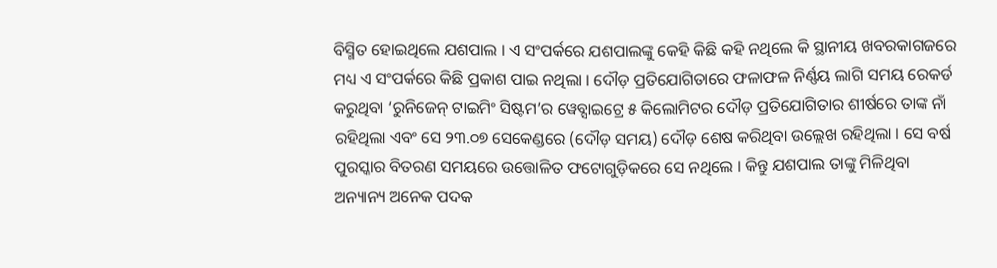ବିସ୍ମିତ ହୋଇଥିଲେ ଯଶପାଲ । ଏ ସଂପର୍କରେ ଯଶପାଲଙ୍କୁ କେହି କିଛି କହି ନଥିଲେ କି ସ୍ଥାନୀୟ ଖବରକାଗଜରେ ମଧ୍ୟ ଏ ସଂପର୍କରେ କିଛି ପ୍ରକାଶ ପାଇ ନଥିଲା । ଦୌଡ଼ ପ୍ରତିଯୋଗିତାରେ ଫଳାଫଳ ନିର୍ଣ୍ଣୟ ଲାଗି ସମୟ ରେକର୍ଡ କରୁଥିବା ‘ରୁନିଜେନ୍ ଟାଇମିଂ ସିଷ୍ଟମ’ର ୱେବ୍ସାଇଟ୍ରେ ୫ କିଲୋମିଟର ଦୌଡ଼ ପ୍ରତିଯୋଗିତାର ଶୀର୍ଷରେ ତାଙ୍କ ନାଁ ରହିଥିଲା ଏବଂ ସେ ୨୩.୦୭ ସେକେଣ୍ଡରେ (ଦୌଡ଼ ସମୟ) ଦୌଡ଼ ଶେଷ କରିଥିବା ଉଲ୍ଲେଖ ରହିଥିଲା । ସେ ବର୍ଷ ପୁରସ୍କାର ବିତରଣ ସମୟରେ ଉତ୍ତୋଳିତ ଫଟୋଗୁଡ଼ିକରେ ସେ ନଥିଲେ । କିନ୍ତୁ ଯଶପାଲ ତାଙ୍କୁ ମିଳିଥିବା ଅନ୍ୟାନ୍ୟ ଅନେକ ପଦକ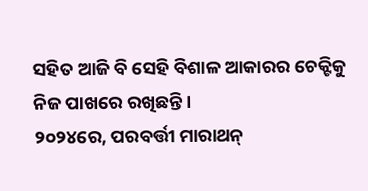ସହିତ ଆଜି ବି ସେହି ବିଶାଳ ଆକାରର ଚେକ୍ଟିକୁ ନିଜ ପାଖରେ ରଖିଛନ୍ତି ।
୨୦୨୪ରେ, ପରବର୍ତ୍ତୀ ମାରାଥନ୍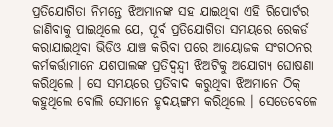ପ୍ରତିଯୋଗିତା ନିମନ୍ତେ ଝିଅମାନଙ୍କ ସହ ଯାଇଥିବା ଏହି ରିପୋର୍ଟର ଜାଣିବାକୁ ପାଇଥିଲେ ଯେ, ପୂର୍ବ ପ୍ରତିଯୋଗିତା ସମୟରେ ରେକର୍ଡ କରାଯାଇଥିବା ଭିଡିଓ ଯାଞ୍ଚ କରିବା ପରେ ଆୟୋଜକ ସଂଗଠନର କର୍ମକର୍ତ୍ତାମାନେ ଯଶପାଲଙ୍କ ପ୍ରତିଦ୍ୱନ୍ଦ୍ୱୀ ଝିଅଟିକୁ ଅଯୋଗ୍ୟ ଘୋଷଣା କରିଥିଲେ । ସେ ସମୟରେ ପ୍ରତିବାଦ କରୁଥିବା ଝିଅମାନେ ଠିକ୍ କହୁଥିଲେ ବୋଲି ସେମାନେ ହୃଦୟଙ୍ଗମ କରିଥିଲେ । ସେତେବେଳେ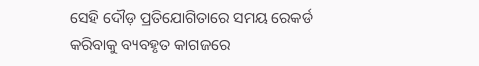ସେହି ଦୌଡ଼ ପ୍ରତିଯୋଗିତାରେ ସମୟ ରେକର୍ଡ କରିବାକୁ ବ୍ୟବହୃତ କାଗଜରେ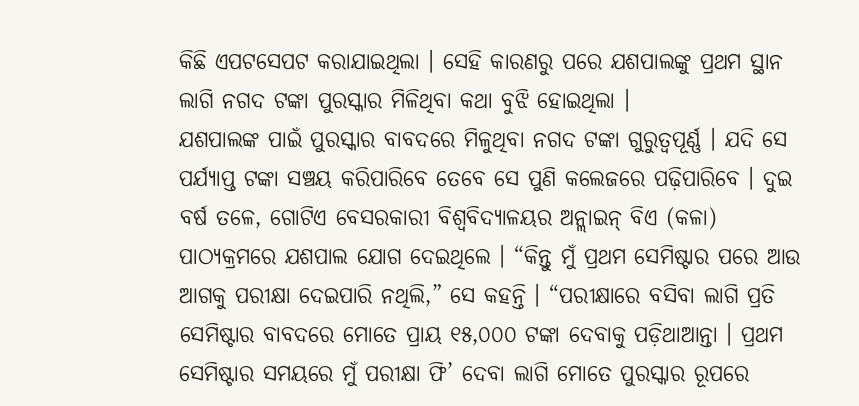କିଛି ଏପଟସେପଟ କରାଯାଇଥିଲା । ସେହି କାରଣରୁ ପରେ ଯଶପାଲଙ୍କୁ ପ୍ରଥମ ସ୍ଥାନ ଲାଗି ନଗଦ ଟଙ୍କା ପୁରସ୍କାର ମିଳିଥିବା କଥା ବୁଝି ହୋଇଥିଲା ।
ଯଶପାଲଙ୍କ ପାଇଁ ପୁରସ୍କାର ବାବଦରେ ମିଳୁଥିବା ନଗଦ ଟଙ୍କା ଗୁରୁତ୍ୱପୂର୍ଣ୍ଣ । ଯଦି ସେ ପର୍ଯ୍ୟାପ୍ତ ଟଙ୍କା ସଞ୍ଚୟ କରିପାରିବେ ତେବେ ସେ ପୁଣି କଲେଜରେ ପଢ଼ିପାରିବେ । ଦୁଇ ବର୍ଷ ତଳେ, ଗୋଟିଏ ବେସରକାରୀ ବିଶ୍ୱବିଦ୍ୟାଳୟର ଅନ୍ଲାଇନ୍ ବିଏ (କଳା) ପାଠ୍ୟକ୍ରମରେ ଯଶପାଲ ଯୋଗ ଦେଇଥିଲେ । “କିନ୍ତୁ ମୁଁ ପ୍ରଥମ ସେମିଷ୍ଟାର ପରେ ଆଉ ଆଗକୁ ପରୀକ୍ଷା ଦେଇପାରି ନଥିଲି,” ସେ କହନ୍ତି । “ପରୀକ୍ଷାରେ ବସିବା ଲାଗି ପ୍ରତି ସେମିଷ୍ଟାର ବାବଦରେ ମୋତେ ପ୍ରାୟ ୧୫,୦୦୦ ଟଙ୍କା ଦେବାକୁ ପଡ଼ିଥାଆନ୍ତା । ପ୍ରଥମ ସେମିଷ୍ଟାର ସମୟରେ ମୁଁ ପରୀକ୍ଷା ଫି’ ଦେବା ଲାଗି ମୋତେ ପୁରସ୍କାର ରୂପରେ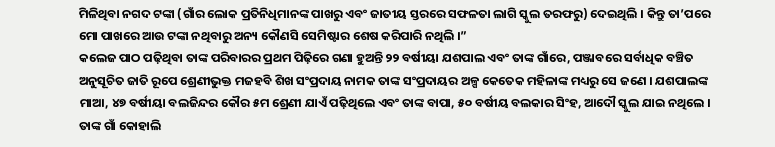ମିଳିଥିବା ନଗଦ ଟଙ୍କା (ଗାଁର ଲୋକ ପ୍ରତିନିଧିମାନଙ୍କ ପାଖରୁ ଏବଂ ଜାତୀୟ ସ୍ତରରେ ସଫଳତା ଲାଗି ସ୍କୁଲ ତରଫରୁ) ଦେଇଥିଲି । କିନ୍ତୁ ତା’ପରେ ମୋ ପାଖରେ ଆଉ ଟଙ୍କା ନଥିବାରୁ ଅନ୍ୟ କୌଣସି ସେମିଷ୍ଟାର ଶେଷ କରିପାରି ନଥିଲି ।”
କଲେଜ ପାଠ ପଢ଼ିଥିବା ତାଙ୍କ ପରିବାରର ପ୍ରଥମ ପିଢ଼ିରେ ଗଣା ହୁଅନ୍ତି ୨୨ ବର୍ଷୀୟା ଯଶପାଲ ଏବଂ ତାଙ୍କ ଗାଁରେ, ପଞ୍ଜାବରେ ସର୍ବାଧିକ ବଞ୍ଚିତ ଅନୁସୂଚିତ ଜାତି ରୂପେ ଶ୍ରେଣୀଭୁକ୍ତ ମଜହବି ଶିଖ ସଂପ୍ରଦାୟ ନାମକ ତାଙ୍କ ସଂପ୍ରଦାୟର ଅଳ୍ପ କେତେକ ମହିଳାଙ୍କ ମଧ୍ୟରୁ ସେ ଜଣେ । ଯଶପାଲଙ୍କ ମାଆ, ୪୭ ବର୍ଷୀୟା ବଲଜିନ୍ଦର କୌର ୫ମ ଶ୍ରେଣୀ ଯାଏଁ ପଢ଼ିଥିଲେ ଏବଂ ତାଙ୍କ ବାପା, ୫୦ ବର୍ଷୀୟ ବଲକାର ସିଂହ, ଆଦୌ ସ୍କୁଲ ଯାଇ ନଥିଲେ । ତାଙ୍କ ଗାଁ କୋହାଲି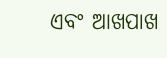ଏବଂ ଆଖପାଖ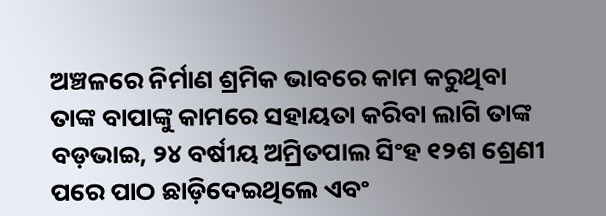ଅଞ୍ଚଳରେ ନିର୍ମାଣ ଶ୍ରମିକ ଭାବରେ କାମ କରୁଥିବା ତାଙ୍କ ବାପାଙ୍କୁ କାମରେ ସହାୟତା କରିବା ଲାଗି ତାଙ୍କ ବଡ଼ଭାଇ, ୨୪ ବର୍ଷୀୟ ଅମ୍ରିତପାଲ ସିଂହ ୧୨ଶ ଶ୍ରେଣୀ ପରେ ପାଠ ଛାଡ଼ିଦେଇଥିଲେ ଏବଂ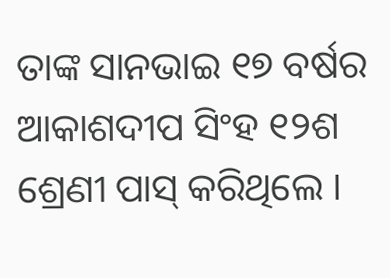ତାଙ୍କ ସାନଭାଇ ୧୭ ବର୍ଷର ଆକାଶଦୀପ ସିଂହ ୧୨ଶ ଶ୍ରେଣୀ ପାସ୍ କରିଥିଲେ ।